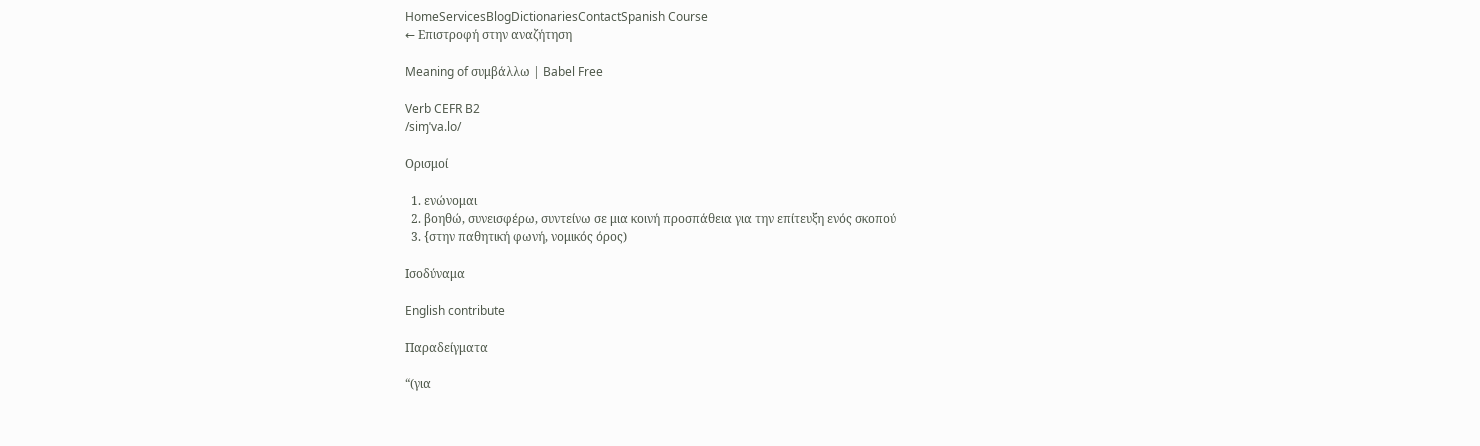HomeServicesBlogDictionariesContactSpanish Course
← Επιστροφή στην αναζήτηση

Meaning of συμβάλλω | Babel Free

Verb CEFR B2
/siɱˈva.lo/

Ορισμοί

  1. ενώνομαι
  2. βοηθώ, συνεισφέρω, συντείνω σε μια κοινή προσπάθεια για την επίτευξη ενός σκοπού
  3. {στην παθητική φωνή, νομικός όρος)

Ισοδύναμα

English contribute

Παραδείγματα

“(για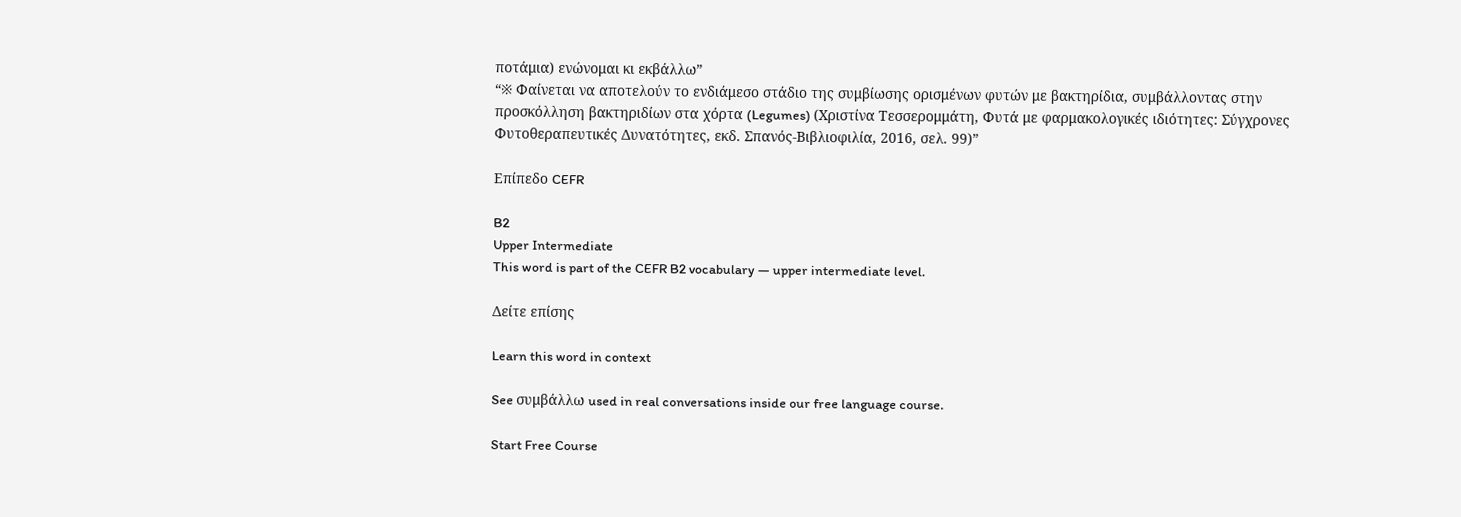ποτάμια) ενώνομαι κι εκβάλλω”
“※ Φαίνεται να αποτελούν το ενδιάμεσο στάδιο της συμβίωσης ορισμένων φυτών με βακτηρίδια, συμβάλλοντας στην προσκόλληση βακτηριδίων στα χόρτα (Legumes) (Χριστίνα Τεσσερομμάτη, Φυτά με φαρμακολογικές ιδιότητες: Σύγχρονες Φυτοθεραπευτικές Δυνατότητες, εκδ. Σπανός-Βιβλιοφιλία, 2016, σελ. 99)”

Επίπεδο CEFR

B2
Upper Intermediate
This word is part of the CEFR B2 vocabulary — upper intermediate level.

Δείτε επίσης

Learn this word in context

See συμβάλλω used in real conversations inside our free language course.

Start Free Course